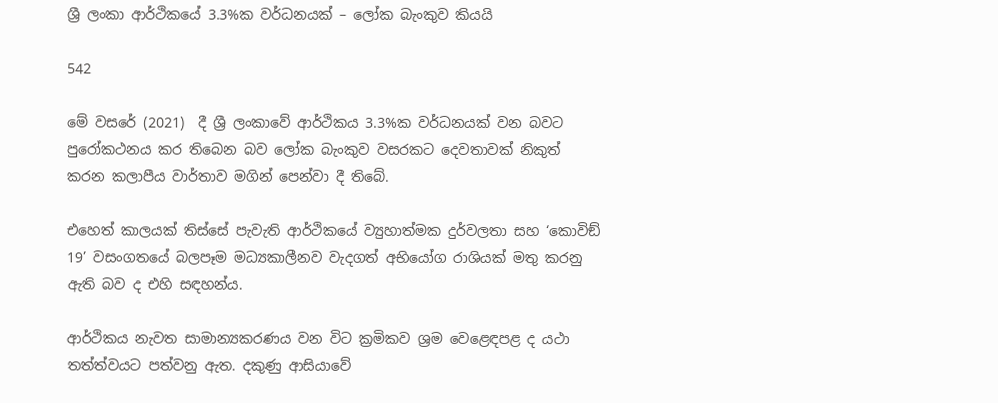ශ්‍රී ලංකා ආර්ථිකයේ 3.3%ක වර්ධනයක් – ලෝක බැංකුව කියයි

542

මේ වසරේ (2021)  දී ශ්‍රී ලංකාවේ ආර්ථිකය 3.3%ක වර්ධනයක් වන බවට පුරෝකථනය කර තිබෙන බව ලෝක බැංකුව වසරකට දෙවතාවක් නිකුත් කරන කලාපීය වාර්තාව මගින් පෙන්වා දී තිබේ.

එහෙත් කාලයක් තිස්සේ පැවැති ආර්ථිකයේ ව්‍යුහාත්මක දුර්වලතා සහ ‘කොවිඞ් 19’ වසංගතයේ බලපෑම මධ්‍යකාලීනව වැදගත් අභියෝග රාශියක් මතු කරනු ඇති බව ද එහි සඳහන්ය.

ආර්ථිකය නැවත සාමාන්‍යකරණය වන විට ක්‍රමිකව ශ්‍රම වෙළෙඳපළ ද යථා තත්ත්වයට පත්වනු ඇත. දකුණු ආසියාවේ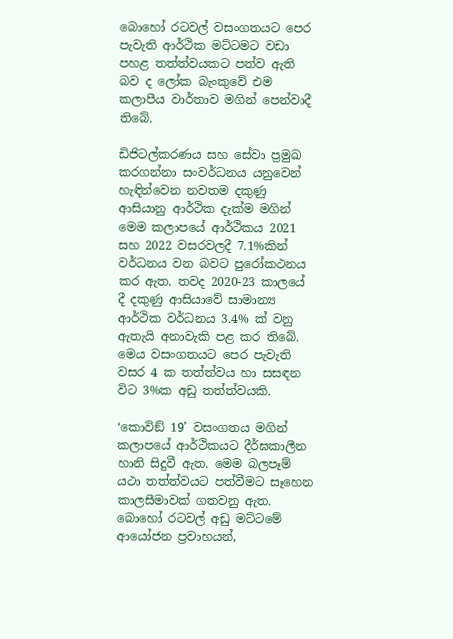බොහෝ රටවල් වසංගතයට පෙර පැවැති ආර්ථික මට්ටමට වඩා පහළ තත්ත්වයකට පත්ව ඇති බව ද ලෝක බැංකුවේ එම කලාපීය වාර්තාව මගින් පෙන්වාදී තිබේ.

ඩිජිටල්කරණය සහ සේවා ප්‍රමුඛ කරගන්නා සංවර්ධනය යනුවෙන් හැඳින්වෙන නවතම දකුණු ආසියානු ආර්ථික දැක්ම මගින් මෙම කලාපයේ ආර්ථිකය 2021 සහ 2022 වසරවලදී 7.1%කින් වර්ධනය වන බවට පුරෝකථනය කර ඇත. තවද 2020-23 කාලයේ දී දකුණු ආසියාවේ සාමාන්‍ය ආර්ථික වර්ධනය 3.4% ක් වනු ඇතැයි අනාවැකි පළ කර තිබේ. මෙය වසංගතයට පෙර පැවැති වසර 4 ක තත්ත්වය හා සසඳන විට 3%ක අඩු තත්ත්වයකි.

‘කොවිඞ් 19’ වසංගතය මගින් කලාපයේ ආර්ථිකයට දීර්ඝකාලීන හානි සිදුවී ඇත. මෙම බලපෑම් යථා තත්ත්වයට පත්වීමට සෑහෙන කාලසීමාවක් ගතවනු ඇත. බොහෝ රටවල් අඩු මට්ටමේ ආයෝජන ප්‍රවාහයන්,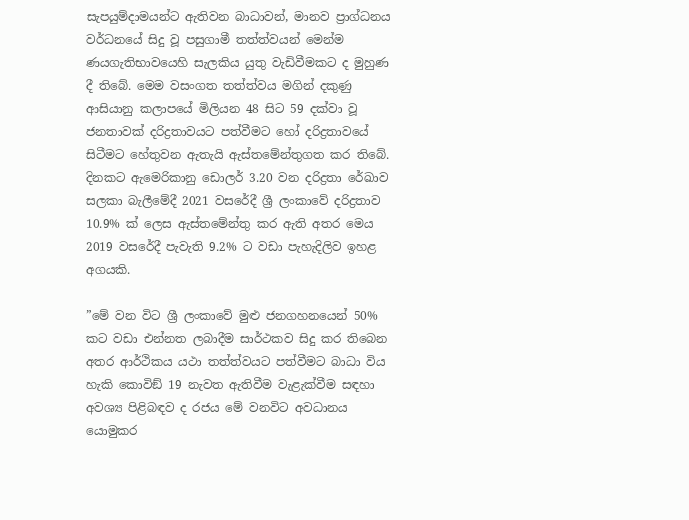සැපයුම්දාමයන්ට ඇතිවන බාධාවන්, මානව ප්‍රාග්ධනය වර්ධනයේ සිදු වූ පසුගාමී තත්ත්වයන් මෙන්ම ණයගැතිභාවයෙහි සැලකිය යුතු වැඩිවීමකට ද මුහුණ දී තිබේ. මෙම වසංගත තත්ත්වය මගින් දකුණු ආසියානු කලාපයේ මිලියන 48 සිට 59 දක්වා වූ ජනතාවක් දරිද්‍රතාවයට පත්වීමට හෝ දරිද්‍රතාවයේ සිටීමට හේතුවන ඇතැයි ඇස්තමේන්තුගත කර තිබේ. දිනකට ඇමෙරිකානු ඩොලර් 3.20 වන දරිද්‍රතා රේඛාව සලකා බැලීමේදී 2021 වසරේදී ශ්‍රී ලංකාවේ දරිද්‍රතාව 10.9% ක් ලෙස ඇස්තමේන්තු කර ඇති අතර මෙය 2019 වසරේදී පැවැති 9.2% ට වඩා පැහැදිලිව ඉහළ අගයකි.

”මේ වන විට ශ්‍රී ලංකාවේ මුළු ජනගහනයෙන් 50% කට වඩා එන්නත ලබාදීම සාර්ථකව සිදු කර තිබෙන අතර ආර්ථිකය යථා තත්ත්වයට පත්වීමට බාධා විය හැකි කොවිඞ් 19 නැවත ඇතිවීම වැළැක්වීම සඳහා අවශ්‍ය පිළිබඳව ද රජය මේ වනවිට අවධානය යොමුකර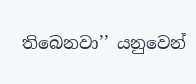තිබෙනවා’’ යනුවෙන්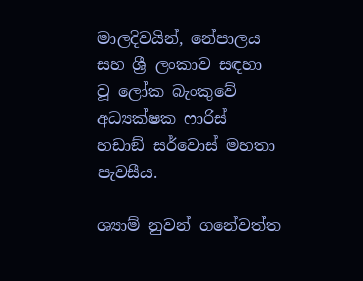මාලදිවයින්, නේපාලය සහ ශ්‍රී ලංකාව සඳහා වූ ලෝක බැංකුවේ අධ්‍යක්ෂක ෆාරිස් හඩාඞ් සර්වොස් මහතා පැවසීය.

ශ්‍යාම් නුවන් ගනේවත්ත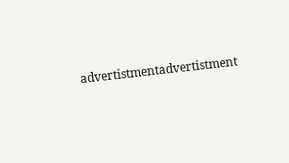advertistmentadvertistment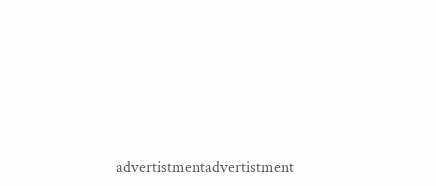advertistmentadvertistment